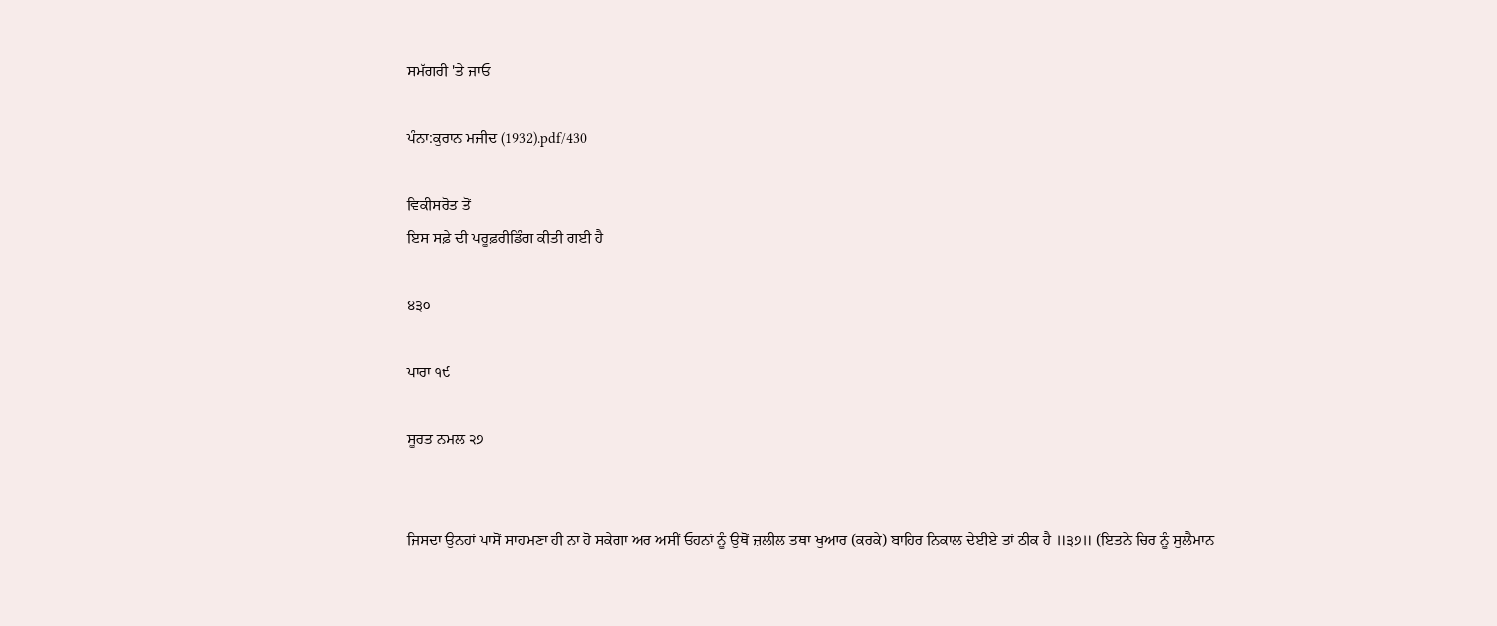ਸਮੱਗਰੀ 'ਤੇ ਜਾਓ

ਪੰਨਾ:ਕੁਰਾਨ ਮਜੀਦ (1932).pdf/430

ਵਿਕੀਸਰੋਤ ਤੋਂ
ਇਸ ਸਫ਼ੇ ਦੀ ਪਰੂਫ਼ਰੀਡਿੰਗ ਕੀਤੀ ਗਈ ਹੈ

੪੩੦

ਪਾਰਾ ੧੯

ਸੂਰਤ ਨਮਲ ੨੭


ਜਿਸਦਾ ਉਨਹਾਂ ਪਾਸੋਂ ਸਾਹਮਣਾ ਹੀ ਨਾ ਹੋ ਸਕੇਗਾ ਅਰ ਅਸੀਂ ਓਹਨਾਂ ਨੂੰ ਉਥੋਂ ਜ਼ਲੀਲ ਤਥਾ ਖੁਆਰ (ਕਰਕੇ) ਬਾਹਿਰ ਨਿਕਾਲ ਦੇਈਏ ਤਾਂ ਠੀਕ ਹੈ ॥੩੭॥ (ਇਤਨੇ ਚਿਰ ਨੂੰ ਸੁਲੈਮਾਨ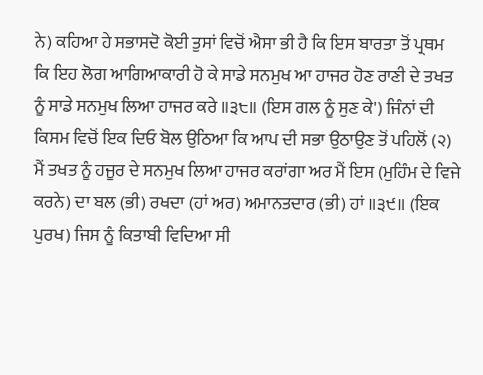ਨੇ) ਕਹਿਆ ਹੇ ਸਭਾਸਦੋ ਕੋਈ ਤੁਸਾਂ ਵਿਚੋਂ ਐਸਾ ਭੀ ਹੈ ਕਿ ਇਸ ਬਾਰਤਾ ਤੋਂ ਪ੍ਰਥਮ ਕਿ ਇਹ ਲੋਗ ਆਗਿਆਕਾਰੀ ਹੋ ਕੇ ਸਾਡੇ ਸਨਮੁਖ ਆ ਹਾਜਰ ਹੋਣ ਰਾਣੀ ਦੇ ਤਖਤ ਨੂੰ ਸਾਡੇ ਸਨਮੁਖ ਲਿਆ ਹਾਜਰ ਕਰੇ ॥੩੮॥ (ਇਸ ਗਲ ਨੂੰ ਸੁਣ ਕੇ') ਜਿੰਨਾਂ ਦੀ ਕਿਸਮ ਵਿਚੋਂ ਇਕ ਦਿਓ ਬੋਲ ਉਠਿਆ ਕਿ ਆਪ ਦੀ ਸਭਾ ਉਠਾਉਣ ਤੋਂ ਪਹਿਲੋਂ (੨) ਮੈਂ ਤਖਤ ਨੂੰ ਹਜੂਰ ਦੇ ਸਨਮੁਖ ਲਿਆ ਹਾਜਰ ਕਰਾਂਗਾ ਅਰ ਮੈਂ ਇਸ (ਮੁਹਿੰਮ ਦੇ ਵਿਜੇ ਕਰਨੇ) ਦਾ ਬਲ (ਭੀ) ਰਖਦਾ (ਹਾਂ ਅਰ) ਅਮਾਨਤਦਾਰ (ਭੀ) ਹਾਂ ॥੩੯॥ (ਇਕ ਪੁਰਖ) ਜਿਸ ਨੂੰ ਕਿਤਾਬੀ ਵਿਦਿਆ ਸੀ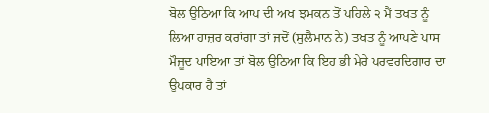ਬੋਲ ਉਠਿਆ ਕਿ ਆਪ ਦੀ ਅਖ ਝਮਕਨ ਤੋਂ ਪਹਿਲੇ ੨ ਮੈਂ ਤਖਤ ਨੂੰ ਲਿਆ ਹਾਜ਼ਰ ਕਰਾਂਗਾ ਤਾਂ ਜਦੋਂ (ਸੁਲੈਮਾਨ ਨੇ) ਤਖਤ ਨੂੰ ਆਪਣੇ ਪਾਸ ਮੌਜੂਦ ਪਾਇਆ ਤਾਂ ਬੋਲ ਉਠਿਆ ਕਿ ਇਹ ਭੀ ਮੇਰੇ ਪਰਵਰਦਿਗਾਰ ਦਾ ਉਪਕਾਰ ਹੈ ਤਾਂ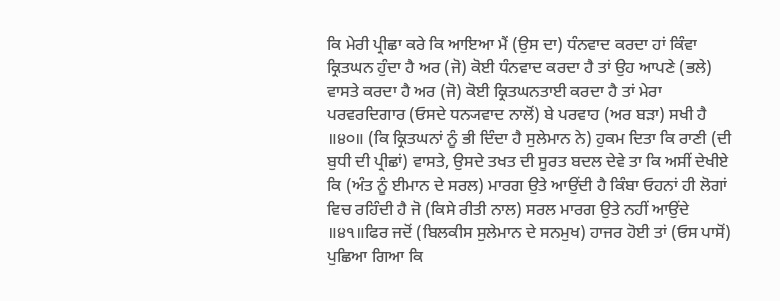ਕਿ ਮੇਰੀ ਪ੍ਰੀਛਾ ਕਰੇ ਕਿ ਆਇਆ ਮੈਂ (ਉਸ ਦਾ) ਧੰਨਵਾਦ ਕਰਦਾ ਹਾਂ ਕਿੰਵਾ ਕ੍ਰਿਤਘਨ ਹੁੰਦਾ ਹੈ ਅਰ (ਜੋ) ਕੋਈ ਧੰਨਵਾਦ ਕਰਦਾ ਹੈ ਤਾਂ ਉਹ ਆਪਣੇ (ਭਲੇ) ਵਾਸਤੇ ਕਰਦਾ ਹੈ ਅਰ (ਜੋ) ਕੋਈ ਕ੍ਰਿਤਘਨਤਾਈ ਕਰਦਾ ਹੈ ਤਾਂ ਮੇਰਾ ਪਰਵਰਦਿਗਾਰ (ਓਸਦੇ ਧਨ੍ਯਵਾਦ ਨਾਲੋਂ) ਬੇ ਪਰਵਾਹ (ਅਰ ਬੜਾ) ਸਖੀ ਹੈ ॥੪੦॥ (ਕਿ ਕ੍ਰਿਤਘਨਾਂ ਨੂੰ ਭੀ ਦਿੰਦਾ ਹੈ ਸੁਲੇਮਾਨ ਨੇ) ਹੁਕਮ ਦਿਤਾ ਕਿ ਰਾਣੀ (ਦੀ ਬੁਧੀ ਦੀ ਪ੍ਰੀਛਾਂ) ਵਾਸਤੇ, ਉਸਦੇ ਤਖਤ ਦੀ ਸੂਰਤ ਬਦਲ ਦੇਵੇ ਤਾ ਕਿ ਅਸੀਂ ਦੇਖੀਏ ਕਿ (ਅੰਤ ਨੂੰ ਈਮਾਨ ਦੇ ਸਰਲ) ਮਾਰਗ ਉਤੇ ਆਉਂਦੀ ਹੈ ਕਿੰਬਾ ਓਹਨਾਂ ਹੀ ਲੋਗਾਂ ਵਿਚ ਰਹਿੰਦੀ ਹੈ ਜੋ (ਕਿਸੇ ਰੀਤੀ ਨਾਲ) ਸਰਲ ਮਾਰਗ ਉਤੇ ਨਹੀਂ ਆਉਂਦੇ ॥੪੧॥ਫਿਰ ਜਦੋਂ (ਬਿਲਕੀਸ ਸੁਲੇਮਾਨ ਦੇ ਸਨਮੁਖ) ਹਾਜਰ ਹੋਈ ਤਾਂ (ਓਸ ਪਾਸੋਂ) ਪੁਛਿਆ ਗਿਆ ਕਿ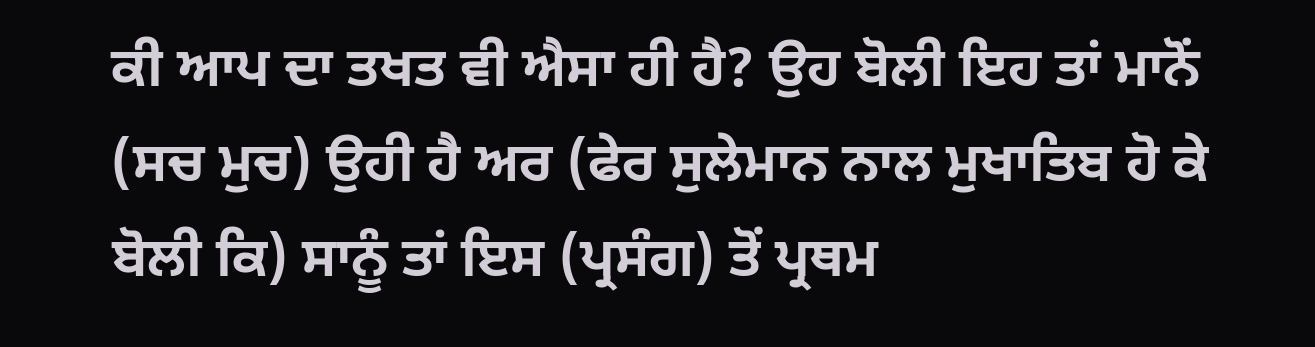ਕੀ ਆਪ ਦਾ ਤਖਤ ਵੀ ਐਸਾ ਹੀ ਹੈ? ਉਹ ਬੋਲੀ ਇਹ ਤਾਂ ਮਾਨੋਂ (ਸਚ ਮੁਚ) ਉਹੀ ਹੈ ਅਰ (ਫੇਰ ਸੁਲੇਮਾਨ ਨਾਲ ਮੁਖਾਤਿਬ ਹੋ ਕੇ ਬੋਲੀ ਕਿ) ਸਾਨੂੰ ਤਾਂ ਇਸ (ਪ੍ਰਸੰਗ) ਤੋਂ ਪ੍ਰਥਮ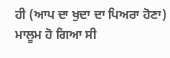ਹੀ (ਆਪ ਦਾ ਖੁਦਾ ਦਾ ਪਿਅਰਾ ਹੋਣਾ) ਮਾਲੂਮ ਹੋ ਗਿਆ ਸੀ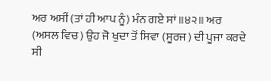ਅਰ ਅਸੀਂ (ਤਾਂ ਹੀ ਆਪ ਨੂੰ) ਮੰਨ ਗਏ ਸਾਂ ॥੪੨॥ ਅਰ (ਅਸਲ ਵਿਚ) ਉਹ ਜੋ ਖੁਦਾ ਤੋਂ ਸਿਵਾ (ਸੂਰਜ) ਦੀ ਪੂਜਾ ਕਰਦੇ ਸੀ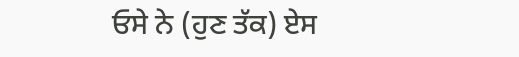ਓਸੇ ਨੇ (ਹੁਣ ਤੱਕ) ਏਸ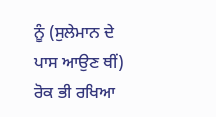ਨੂੰ (ਸੁਲੇਮਾਨ ਦੇ ਪਾਸ ਆਉਣ ਥੀਂ) ਰੋਕ ਭੀ ਰਖਿਆ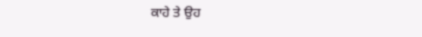ਕਾਹੇ ਤੇ ਉਹ